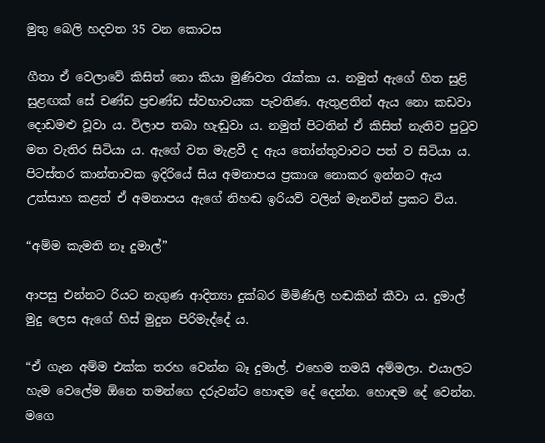මුතු බෙලි හදවත 35 වන කොටස

ගීතා ඒ වෙලාවේ කිසිත් නො කියා මුණිවත රැක්කා ය. නමුත් ඇගේ හිත සුළි සුළඟක් සේ චණ්ඩ ප්‍රචණ්ඩ ස්වභාවයක පැවතිණ. ඇතුළතින් ඇය නො කඩවා දොඩමළු වූවා ය. විලාප තබා හැඬුවා ය. නමුත් පිටතින් ඒ කිසිත් නැතිව පුටුව මත වැතිර සිටියා ය. ඇගේ වත මැළවී ද ඇය තෝන්තුවාවට පත් ව සිටියා ය. පිටස්තර කාන්තාවක ඉදිරියේ සිය අමනාපය ප්‍රකාශ නොකර ඉන්නට ඇය උත්සාහ කළත් ඒ අමනාපය ඇගේ නිහඬ ඉරියව් වලින් මැනවින් ප්‍රකට විය.

“අම්ම කැමති නෑ දුමාල්”

ආපසු එන්නට රියට නැගුණ ආදිත්‍යා දුක්බර මිමිණිලි හඬකින් කීවා ය. දුමාල් මුදු ලෙස ඇගේ හිස් මුදුන පිරිමැද්දේ ය.

“ඒ ගැන අම්ම එක්ක තරහ වෙන්න බෑ දුමාල්. එහෙම තමයි අම්මලා. එයාලට හැම වෙලේම ඕනෙ තමන්ගෙ දරුවන්ට හොඳම දේ දෙන්න. හොඳම දේ වෙන්න. මගෙ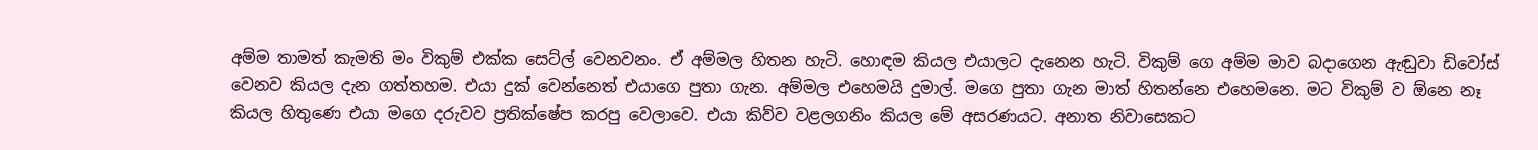අම්ම තාමත් කැමති මං විකුම් එක්ක සෙට්ල් වෙනවනං. ඒ අම්මල හිතන හැටි. හොඳම කියල එයාලට දැනෙන හැටි. විකුම් ගෙ අම්ම මාව බදාගෙන ඇඬුවා ඩිවෝස් වෙනව කියල දැන ගත්තහම. එයා දුක් වෙන්නෙත් එයාගෙ පුතා ගැන. අම්මල එහෙමයි දුමාල්. මගෙ පුතා ගැන මාත් හිතන්නෙ එහෙමනෙ. මට විකුම් ව ඕනෙ නෑ කියල හිතුණෙ එයා මගෙ දරුවව ප්‍රතික්ෂේප කරපු වෙලාවෙ. එයා කිව්ව වළලගනිං කියල මේ අසරණයට. අනාත නිවාසෙකට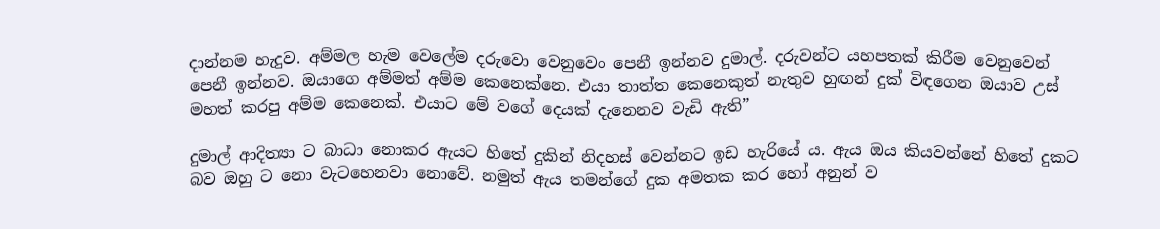දාන්නම හැදුව. අම්මල හැම වෙලේම දරුවො වෙනුවෙං පෙනී ඉන්නව දුමාල්. දරුවන්ට යහපතක් කිරීම වෙනුවෙන් පෙනී ඉන්නව. ඔයාගෙ අම්මත් අම්ම කෙනෙක්නෙ. එයා තාත්ත කෙනෙකුත් නැතුව හුඟන් දුක් විඳගෙන ඔයාව උස් මහත් කරපු අම්ම කෙනෙක්. එයාට මේ වගේ දෙයක් දැනෙනව වැඩි ඇති”

දුමාල් ආදිත්‍යා ට බාධා නොකර ඇයට හිතේ දුකින් නිදහස් වෙන්නට ඉඩ හැරියේ ය. ඇය ඔය කියවන්නේ හිතේ දුකට බව ඔහු ට නො වැටහෙනවා නොවේ. නමුත් ඇය තමන්ගේ දුක අමතක කර හෝ අනුන් ව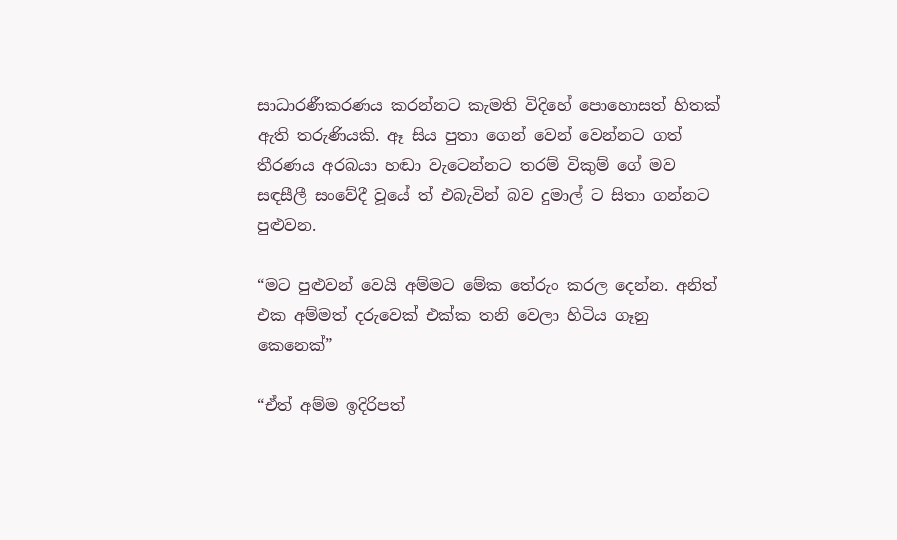සාධාරණීකරණය කරන්නට කැමති විදිහේ පොහොසත් හිතක් ඇති තරුණියකි. ඈ සිය පුතා ගෙන් වෙන් වෙන්නට ගත් තීරණය අරබයා හඬා වැටෙන්නට තරම් විකුම් ගේ මව සඳසීලී සංවේදී වූයේ ත් එබැවින් බව දුමාල් ට සිතා ගන්නට පුළුවන.

“මට පුළුවන් වෙයි අම්මට මේක තේරුං කරල දෙන්න. අනිත් එක අම්මත් දරුවෙක් එක්ක තනි වෙලා හිටිය ගෑනු කෙනෙක්”

“ඒත් අම්ම ඉදිරිපත්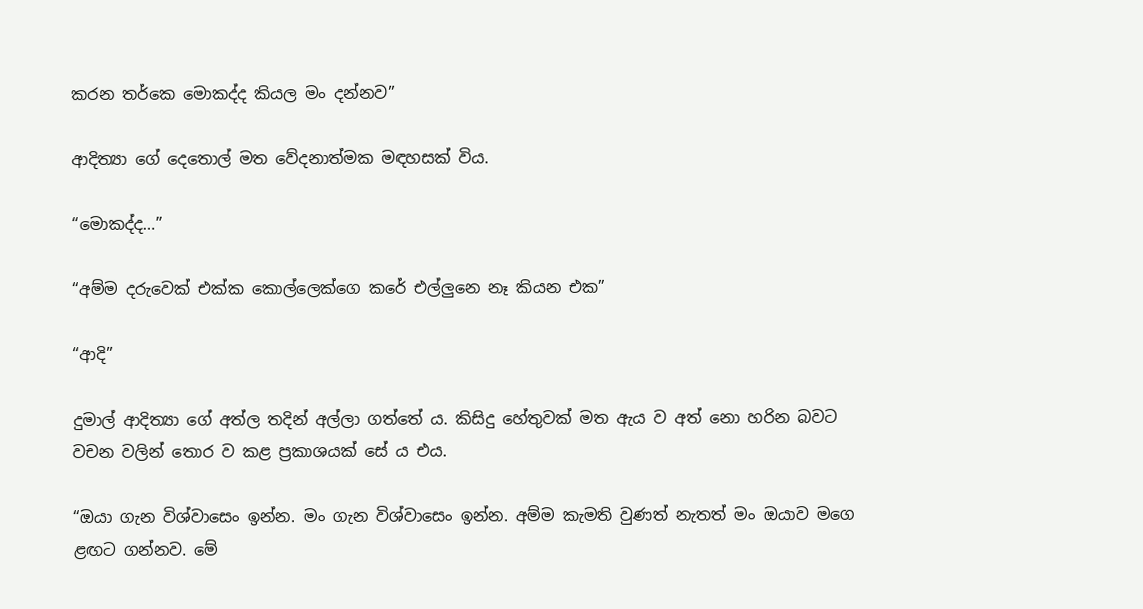කරන තර්කෙ මොකද්ද කියල මං දන්නව”

ආදිත්‍යා ගේ දෙතොල් මත වේදනාත්මක මඳහසක් විය.

“මොකද්ද…”

“අම්ම දරුවෙක් එක්ක කොල්ලෙක්ගෙ කරේ එල්ලුනෙ නෑ කියන එක”

“ආදි”

දුමාල් ආදිත්‍යා ගේ අත්ල තදින් අල්ලා ගත්තේ ය. කිසිදු හේතුවක් මත ඇය ව අත් නො හරින බවට වචන වලින් තොර ව කළ ප්‍රකාශයක් සේ ය එය.

“ඔයා ගැන විශ්වාසෙං ඉන්න. මං ගැන විශ්වාසෙං ඉන්න. අම්ම කැමති වුණත් නැතත් මං ඔයාව මගෙ ළඟට ගන්නව. මේ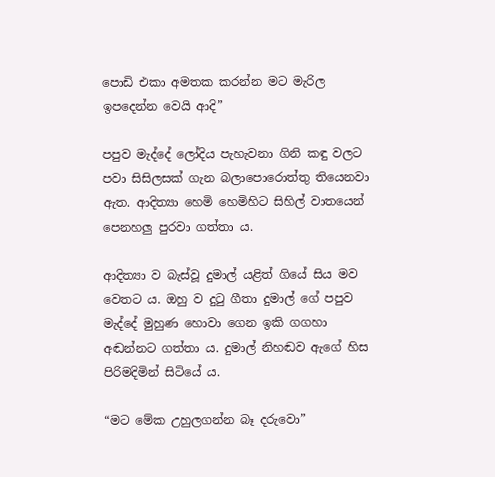පොඩි එකා අමතක කරන්න මට මැරිල ඉපදෙන්න වෙයි ආදි”

පපුව මැද්දේ ලෝදිය පැහැවනා ගිනි කඳු වලට පවා සිසිලසක් ගැන බලාපොරොත්තු තියෙනවා ඇත. ආදිත්‍යා හෙමි හෙමිහිට සිහිල් වාතයෙන් පෙනහලු පුරවා ගත්තා ය.

ආදිත්‍යා ව බැස්වූ දුමාල් යළිත් ගියේ සිය මව වෙතට ය. ඔහු ව දුටු ගීතා දුමාල් ගේ පපුව මැද්දේ මුහුණ හොවා ගෙන ඉකි ගගහා අඬන්නට ගත්තා ය. දුමාල් නිහඬව ඇගේ හිස පිරිමදිමින් සිටියේ ය.

“මට මේක උහුලගන්න බෑ දරුවො”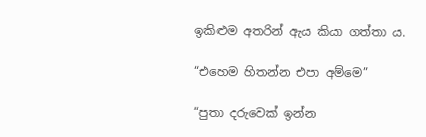ඉකිළුම අතරින් ඇය කියා ගත්තා ය.

“එහෙම හිතන්න එපා අම්මෙ”

“පුතා දරුවෙක් ඉන්න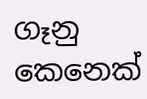ගෑනු කෙනෙක්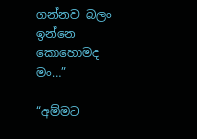ගන්නව බලං ඉන්නෙ කොහොමද මං…”

“අම්මට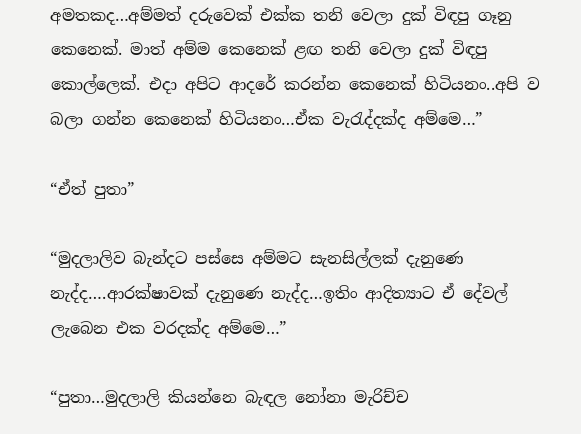අමතකද…අම්මත් දරුවෙක් එක්ක තනි වෙලා දුක් විඳපු ගෑනු කෙනෙක්. මාත් අම්ම කෙනෙක් ළඟ තනි වෙලා දුක් විඳපු කොල්ලෙක්. එදා අපිට ආදරේ කරන්න කෙනෙක් හිටියනං..අපි ව බලා ගන්න කෙනෙක් හිටියනං…ඒක වැරැද්දක්ද අම්මෙ…”

“ඒත් පුතා”

“මුදලාලිව බැන්දට පස්සෙ අම්මට සැනසිල්ලක් දැනුණෙ නැද්ද….ආරක්ෂාවක් දැනුණෙ නැද්ද…ඉතිං ආදිත්‍යාට ඒ දේවල් ලැබෙන එක වරදක්ද අම්මෙ…”

“පුතා…මුදලාලි කියන්නෙ බැඳල නෝනා මැරිච්ච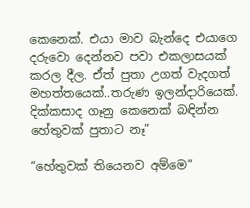කෙනෙක්. එයා මාව බැන්දෙ එයාගෙ දරුවො දෙන්නව පවා එකලාසයක් කරල දීල. ඒත් පුතා උගත් වැදගත් මහත්තයෙක්..තරුණ ඉලන්දාරියෙක්. දික්කසාද ගෑනු කෙනෙක් බඳින්න හේතුවක් පුතාට නෑ”

“හේතුවක් තියෙනව අම්මෙ”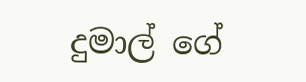දුමාල් ගේ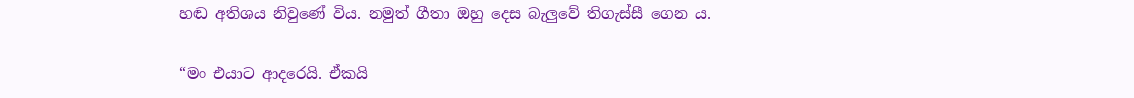හඬ අතිශය නිවුණේ විය. නමුත් ගීතා ඔහු දෙස බැලුවේ තිගැස්සී ගෙන ය.

“මං එයාට ආදරෙයි. ඒකයි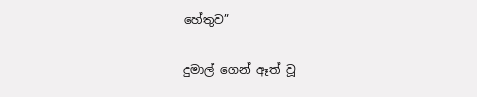හේතුව”

දුමාල් ගෙන් ඈත් වූ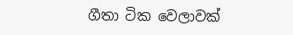ගීතා ටික වෙලාවක්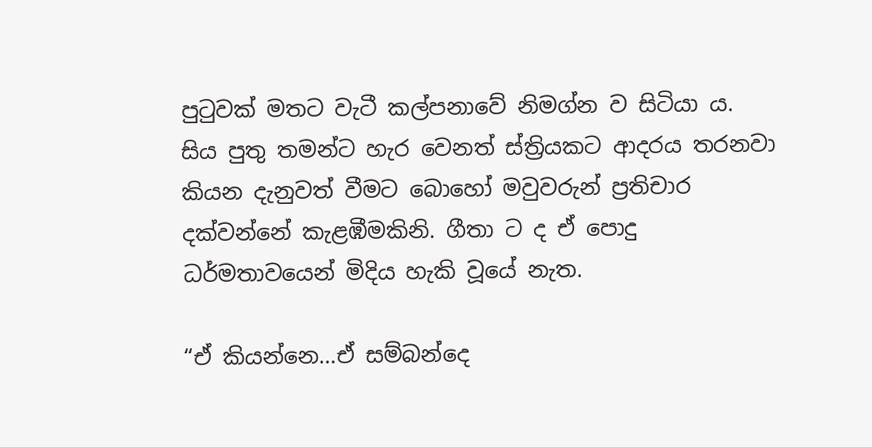පුටුවක් මතට වැටී කල්පනාවේ නිමග්න ව සිටියා ය. සිය පුතු තමන්ට හැර වෙනත් ස්ත්‍රියකට ආදරය තරනවා කියන දැනුවත් වීමට බොහෝ මවුවරුන් ප්‍රතිචාර දක්වන්නේ කැළඹීමකිනි. ගීතා ට ද ඒ පොදු ධර්මතාවයෙන් මිදිය හැකි වූයේ නැත.

“ඒ කියන්නෙ…ඒ සම්බන්දෙ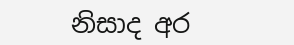නිසාද අර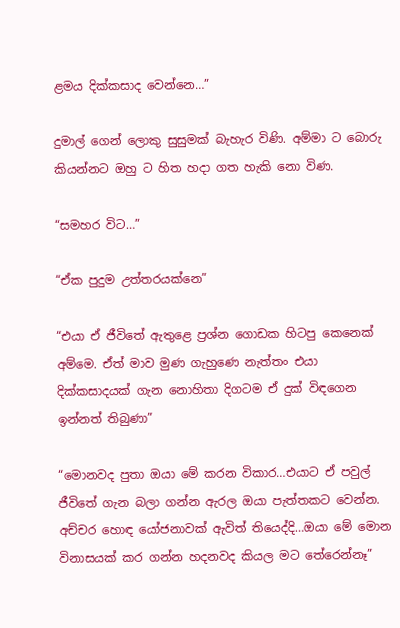ළමය දික්කසාද වෙන්නෙ…”

දුමාල් ගෙන් ලොකු සුසුමක් බැහැර විණි. අම්මා ට බොරු කියන්නට ඔහු ට හිත හදා ගත හැකි නො විණ.

“සමහර විට…”

“ඒක පුදුම උත්තරයක්නෙ”

“එයා ඒ ජීවිතේ ඇතුළෙ ප්‍රශ්න ගොඩක හිටපු කෙනෙක් අම්මෙ. ඒත් මාව මුණ ගැහුණෙ නැත්තං එයා දික්කසාදයක් ගැන නොහිතා දිගටම ඒ දුක් විඳගෙන ඉන්නත් තිබුණා”

“මොනවද පුතා ඔයා මේ කරන විකාර…එයාට ඒ පවුල් ජීවිතේ ගැන බලා ගන්න ඇරල ඔයා පැත්තකට වෙන්න. අච්චර හොඳ යෝජනාවක් ඇවිත් තියෙද්දි…ඔයා මේ මොන විනාසයක් කර ගන්න හදනවද කියල මට තේරෙන්නෑ”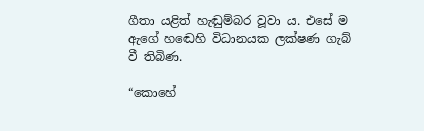ගීතා යළිත් හැඬුම්බර වූවා ය. එසේ ම ඇගේ හඬෙහි විධානයක ලක්ෂණ ගැබ් වී තිබිණ.

“කොහේ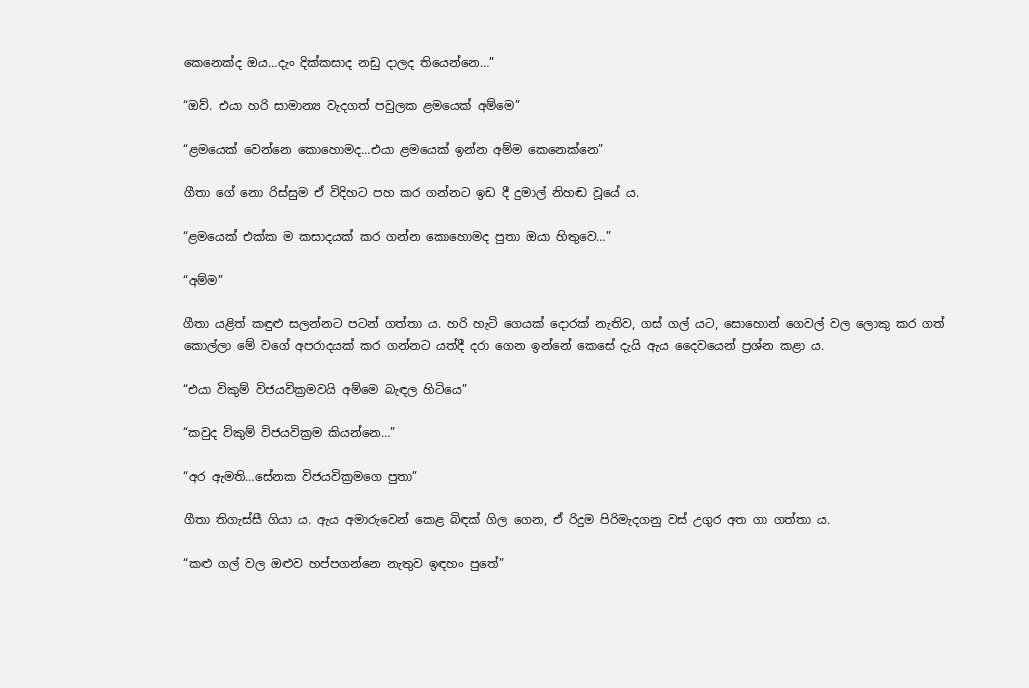කෙනෙක්ද ඔය…දැං දික්කසාද නඩු දාලද තියෙන්නෙ…”

“ඔව්. එයා හරි සාමාන්‍ය වැදගත් පවුලක ළමයෙක් අම්මෙ”

“ළමයෙක් වෙන්නෙ කොහොමද…එයා ළමයෙක් ඉන්න අම්ම කෙනෙක්නෙ”

ගීතා ගේ නො රිස්සුම ඒ විදිහට පහ කර ගන්නට ඉඩ දී දුමාල් නිහඬ වූයේ ය.

“ළමයෙක් එක්ක ම කසාදයක් කර ගන්න කොහොමද පුතා ඔයා හිතුවෙ…”

“අම්ම”

ගීතා යළිත් කඳුළු සලන්නට පටන් ගත්තා ය. හරි හැටි ගෙයක් දොරක් නැතිව, ගස් ගල් යට, සොහොන් ගෙවල් වල ලොකු කර ගත් කොල්ලා මේ වගේ අපරාදයක් කර ගන්නට යත්දී දරා ගෙන ඉන්නේ කෙසේ දැයි ඇය දෛවයෙන් ප්‍රශ්න කළා ය.

“එයා විකුම් විජයවික්‍රමවයි අම්මෙ බැඳල හිටියෙ”

“කවුද විකුම් විජයවික්‍රම කියන්නෙ…”

“අර ඇමති…සේනක විජයවික්‍රමගෙ පුතා”

ගීතා තිගැස්සී ගියා ය. ඇය අමාරුවෙන් කෙළ බිඳක් ගිල ගෙන, ඒ රිදුම පිරිමැදගනු වස් උගුර අත ගා ගත්තා ය.

“කළු ගල් වල ඔළුව හප්පගන්නෙ නැතුව ඉඳහං පුතේ”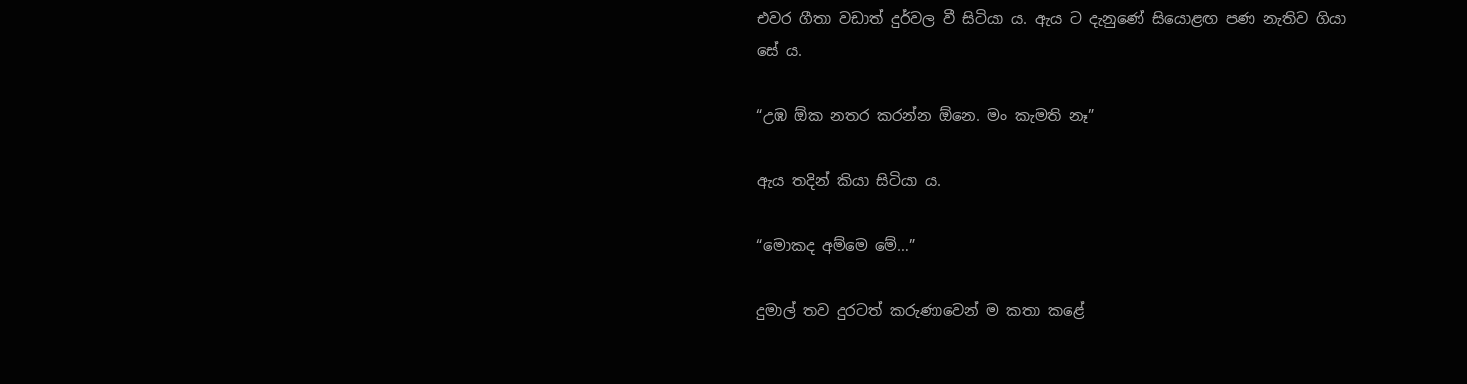එවර ගීතා වඩාත් දුර්වල වී සිටියා ය. ඇය ට දැනුණේ සියොළඟ පණ නැතිව ගියා සේ ය.

“උඹ ඕක නතර කරන්න ඕනෙ. මං කැමති නෑ”

ඇය තදින් කියා සිටියා ය.

“මොකද අම්මෙ මේ…”

දුමාල් තව දුරටත් කරුණාවෙන් ම කතා කළේ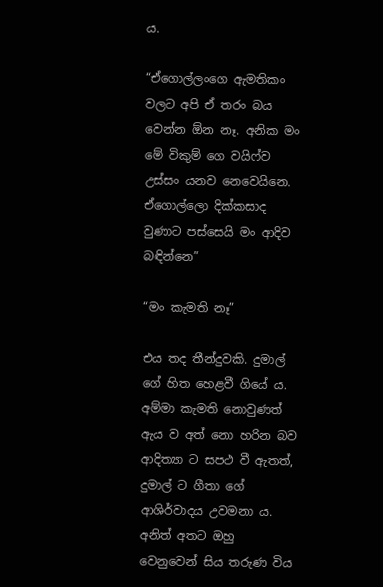ය.

“ඒගොල්ලංගෙ ඇමතිකං වලට අපි ඒ තරං බය වෙන්න ඕන නෑ. අනික මං මේ විකුම් ගෙ වයිෆ්ව උස්සං යනව නෙවෙයිනෙ. ඒගොල්ලො දික්කසාද වුණාට පස්සෙයි මං ආදිව බඳින්නෙ”

“මං කැමති නෑ”

එය තද තීන්දුවකි. දුමාල් ගේ හිත හෙළවී ගියේ ය. අම්මා කැමති නොවුණත් ඇය ව අත් නො හරින බව ආදිත්‍යා ට සපථ වී ඇතත්, දුමාල් ට ගීතා ගේ ආශිර්වාදය උවමනා ය. අනිත් අතට ඔහු වෙනුවෙන් සිය තරුණ විය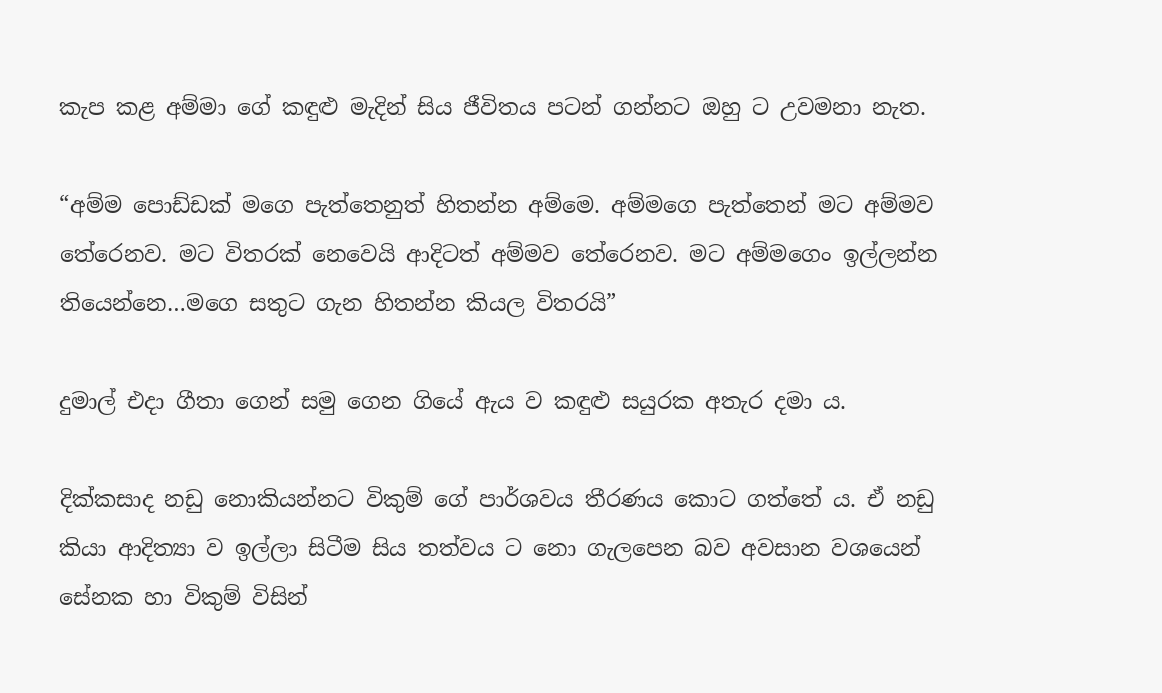කැප කළ අම්මා ගේ කඳුළු මැදින් සිය ජීවිතය පටන් ගන්නට ඔහු ට උවමනා නැත.

“අම්ම පොඩ්ඩක් මගෙ පැත්තෙනුත් හිතන්න අම්මෙ. අම්මගෙ පැත්තෙන් මට අම්මව තේරෙනව. මට විතරක් නෙවෙයි ආදිටත් අම්මව තේරෙනව. මට අම්මගෙං ඉල්ලන්න තියෙන්නෙ…මගෙ සතුට ගැන හිතන්න කියල විතරයි”

දුමාල් එදා ගීතා ගෙන් සමු ගෙන ගියේ ඇය ව කඳුළු සයුරක අතැර දමා ය.

දික්කසාද නඩු නොකියන්නට විකුම් ගේ පාර්ශවය තීරණය කොට ගත්තේ ය. ඒ නඩු කියා ආදිත්‍යා ව ඉල්ලා සිටීම සිය තත්වය ට නො ගැලපෙන බව අවසාන වශයෙන් සේනක හා විකුම් විසින්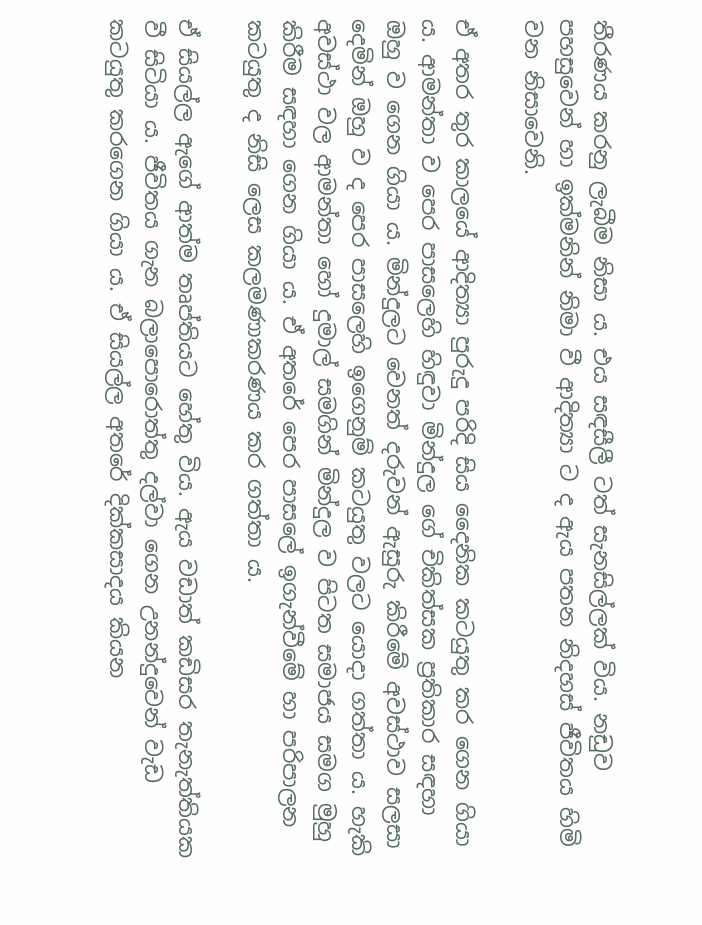තීරණය කරනු ලැබීම නිසා ය. එය සඳසීලී ටත් සැනසිල්ලක් විය. නඩුව පහසුවෙන් හා ඉක්මනින් නිමා වී ආදිත්‍යා ට ද ඇය පතන නිදහස් ජීවිතය හිමි වන නිසාවෙනි.

ඒ අතර තුර කාලයේ ආදිත්‍යා පුරුදු පරිදි සිය දෛනික කටයුතු කර ගෙන ගියා ය. ආමන්තා ව පෙර පාසලෙහි හිඳුවා මින්දුල ගේ චිකිත්සක ප්‍රතිකාර සඳහා ඔහු ව ගෙන ගියා ය. මින්දුලට වෙනත් දරුවන් ඇසුරු කිරීමේ අවස්ථාව සලසා දෙමින් ඔහු ව ද පෙර පාසලෙහි ඉගෙනුම් කටයුතු වලට යොදා ගත්තා ය. හැකි අවස්ථා වල ආමන්තා හෝ දුමාල් සමගින් මින්දුල ව පිටත සමාජය සමග මුහු කිරීම සඳහා ගෙන ගියා ය. ඒ අතරේ පෙර පාසලේ ඉගැන්වීමේ හා පරිපාලන කටයුතු ද නිසි ලෙස කලමණාකරණය කර ගත්තා ය.

ඒ සියල්ල ඇගේ ආත්ම තෘප්තියට හේතු විය. ඇය වඩාත් කඩිසර තැනැත්තියක වී සිටියා ය. ජීවිතය ගැන බලාපොරොත්තු දල්වා ගෙන උනන්දුවෙන් වැඩ කටයුතු කරගෙන ගියා ය. ඒ සියල්ල අතරේ දික්කසාදය කියන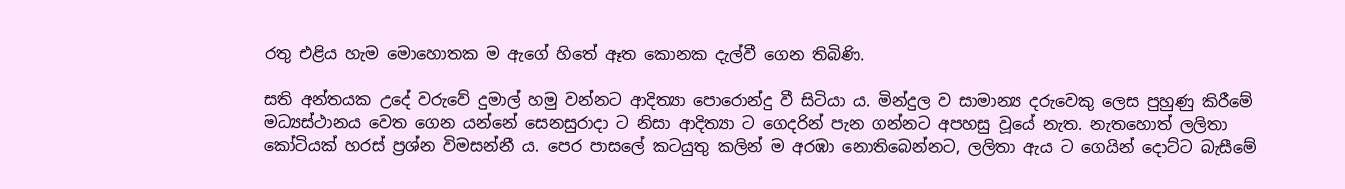රතු එළිය හැම මොහොතක ම ඇගේ හිතේ ඈත කොනක දැල්වී ගෙන තිබිණි.

සති අන්තයක උදේ වරුවේ දුමාල් හමු වන්නට ආදිත්‍යා පොරොන්දු වී සිටියා ය. මින්දුල ව සාමාන්‍ය දරුවෙකු ලෙස පුහුණු කිරීමේ මධ්‍යස්ථානය වෙත ගෙන යන්නේ සෙනසුරාදා ට නිසා ආදිත්‍යා ට ගෙදරින් පැන ගන්නට අපහසු වූයේ නැත. නැතහොත් ලලිතා කෝටියක් හරස් ප්‍රශ්න විමසන්නී ය. පෙර පාසලේ කටයුතු කලින් ම අරඹා නොතිබෙන්නට, ලලිතා ඇය ට ගෙයින් දොට්ට බැසීමේ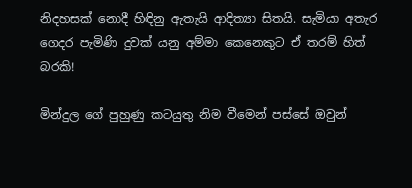නිදහසක් නොදී හිඳිනු ඇතැයි ආදිත්‍යා සිතයි. සැමියා අතැර ගෙදර පැමිණි දුවක් යනු අම්මා කෙනෙකුට ඒ තරම් හිත් බරකි!

මින්දුල ගේ පුහුණු කටයුතු නිම වීමෙන් පස්සේ ඔවුන්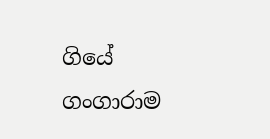ගියේ ගංගාරාම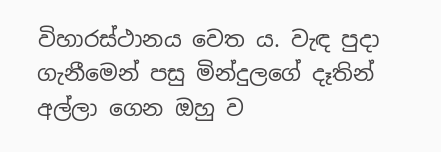විහාරස්ථානය වෙත ය. වැඳ පුදා ගැනීමෙන් පසු මින්දුලගේ දෑතින් අල්ලා ගෙන ඔහු ව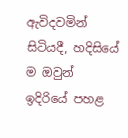ඇවිදවමින් සිටියදී, හදිසියේ ම ඔවුන් ඉදිරියේ පහළ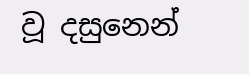වූ දසුනෙන්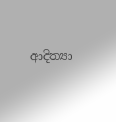ආදිත්‍යා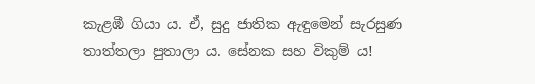කැළඹී ගියා ය. ඒ, සුදු ජාතික ඇඳුමෙන් සැරසුණ තාත්තලා පුතාලා ය. සේනක සහ විකුම් ය!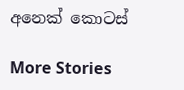අනෙක් කොටස්

More Stories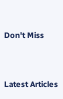Don't Miss


Latest Articles